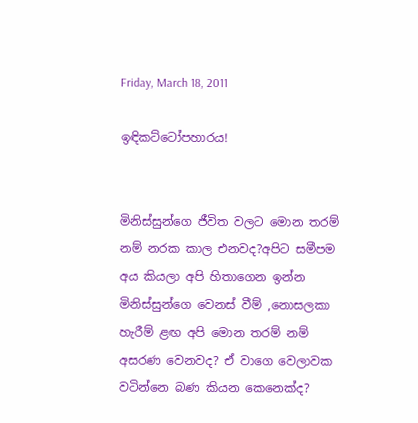Friday, March 18, 2011

ඉඳිකට්ටෝපහාරය!


මිනිස්සුන්ගෙ ජීවිත වලට මොන තරම් නම් නරක කාල එනවද?අපිට සමීපම අය කියලා අපි හිතාගෙන ඉන්න මිනිස්සුන්ගෙ වෙනස් වීම් ,නොසලකා හැරීම් ළඟ අපි මොන තරම් නම් අසරණ වෙනවද? ඒ වාගෙ වෙලාවක වටින්නෙ බණ කියන කෙනෙක්ද?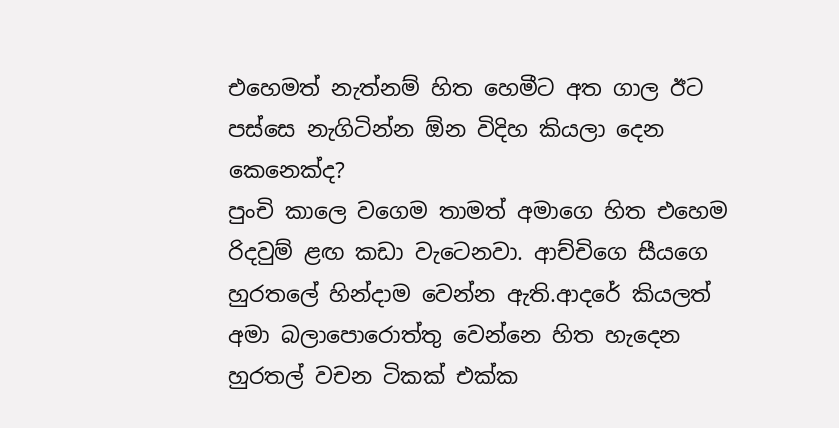එහෙමත් නැත්නම් හිත හෙමීට අත ගාල ඊට පස්සෙ නැගිටින්න ඕන විදිහ කියලා දෙන කෙනෙක්ද?
පුංචි කාලෙ වගෙම තාමත් අමාගෙ හිත එහෙම රිදවුම් ළඟ කඩා වැටෙනවා. ආච්චිගෙ සීයගෙ හුරතලේ හින්දාම වෙන්න ඇති.ආදරේ කියලත් අමා බලාපොරොත්තු වෙන්නෙ හිත හැදෙන හුරතල් වචන ටිකක් එක්ක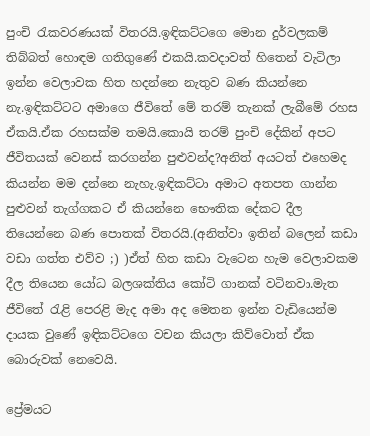පුංචි රැකවරණයක් විතරයි.ඉඳිකට්ටගෙ මොන දුර්වලකම් තිබ්බත් හොඳම ගතිගුණේ එකයි.කවදාවත් හිතෙන් වැටිලා ඉන්න වෙලාවක හිත හදන්නෙ නැතුව බණ කියන්නෙ නැ.ඉඳිකට්ටට අමාගෙ ජීවිතේ මේ තරම් තැනක් ලැබීමේ රහස ඒකයි.ඒක රහසක්ම තමයි.කොයි තරම් පුංචි දේකින් අපට ජීවිතයක් වෙනස් කරගන්න පුළුවන්ද?අනිත් අයටත් එහෙමද කියන්න මම දන්නෙ නැහැ.ඉඳිකට්ටා අමාට අතපත ගාන්න පුළුවන් තැග්ගකට ඒ කියන්නෙ භෞතික දේකට දීල තියෙන්නෙ බණ පොතක් විතරයි.(අනිත්වා ඉතින් බලෙන් කඩා වඩා ගත්ත එව්ව ;) )ඒත් හිත කඩා වැටෙන හැම වෙලාවකම දීල තියෙන යෝධ බලශක්තිය කෝටි ගානක් වටිනවා.මැත ජීවිතේ රැළි පෙරළි මැද අමා අද මෙතන ඉන්න වැඩියෙන්ම දායක වුණේ ඉඳිකට්ටගෙ වචන කියලා කිව්වොත් ඒක බොරුවක් නෙවෙයි.

ප්‍රේමයට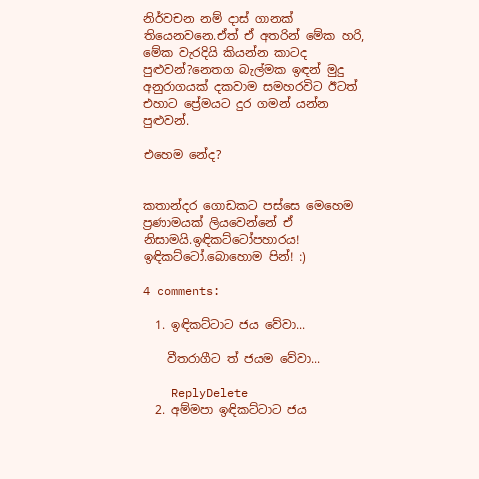නිර්වචන නම් දාස් ගානක් තියෙනවනෙ.ඒත් ඒ අතරින් මේක හරි, මේක වැරදියි කියන්න කාටද පුළුවන්?නෙතග බැල්මක ඉඳන් මුදු අනුරාගයක් දකවාම සමහරවිට ඊටත් එහාට ප්‍රේමයට දුර ගමන් යන්න පුළුවන්.

එහෙම නේද?


කතාන්දර ගොඩකට පස්සෙ මෙහෙම ප්‍රණාමයක් ලියවෙන්නේ ඒ නිසාමයි.ඉඳිකට්ටෝපහාරය! ඉඳිකට්ටෝ.බොහොම පින්! :)

4 comments:

  1. ඉඳිකට්ටාට ජය වේවා...

    වීතරාගීට ත් ජයම වේවා...

    ReplyDelete
  2. අම්මපා ඉඳිකට්ටාට ජය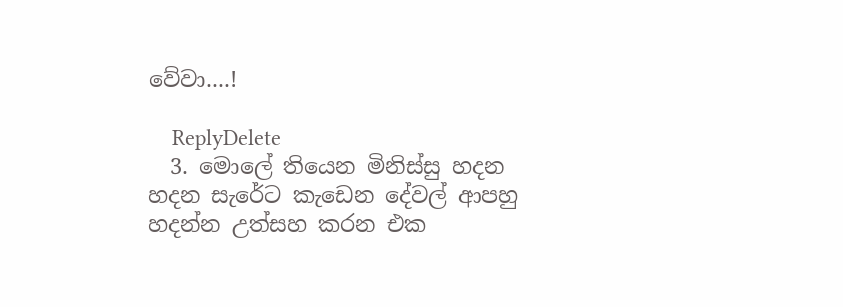වේවා....!

    ReplyDelete
  3. මොලේ තියෙන මිනිස්සු හදන හදන සැරේට කැඩෙන දේවල් ආපහු හදන්න උත්සහ කරන එක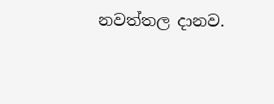නවත්තල දානව.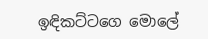ඉඳිකට්ටගෙ මොලේ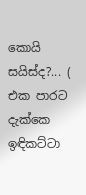කොයි සයිස්ද?... ( එක පාරට දැක්කෙ ඉඳිකට්ටා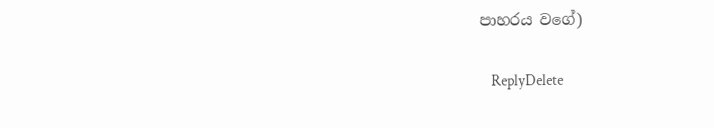පාහරය වගේ)

    ReplyDelete